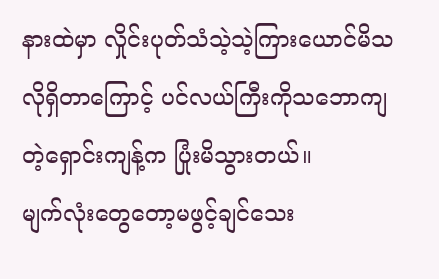နားထဲမှာ လှိုင်းပုတ်သံသဲ့သဲ့ကြားယောင်မိသလိုရှိတာကြောင့် ပင်လယ်ကြီးကိုသဘောကျတဲ့ရှောင်းကျန့်က ပြုံးမိသွားတယ်။
မျက်လုံးတွေတော့မဖွင့်ချင်သေး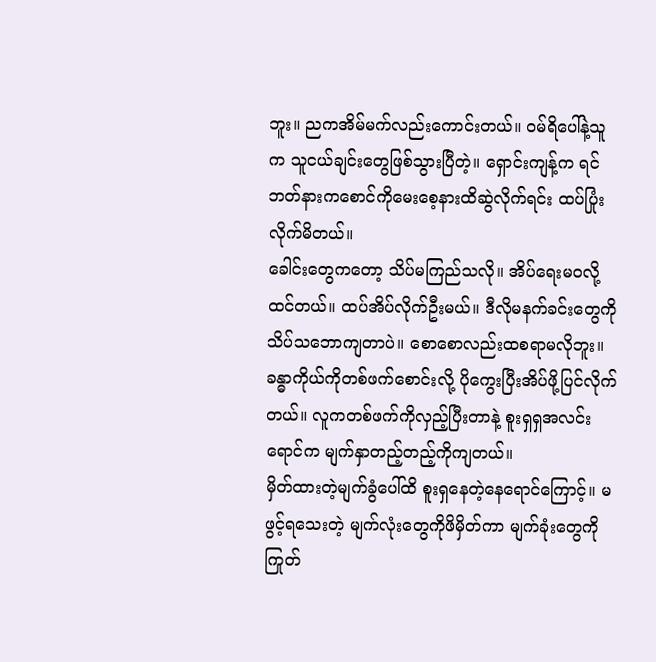ဘူး။ ညကအိမ်မက်လည်းကောင်းတယ်။ ဝမ်ရိပေါ်နဲ့သူက သူငယ်ချင်းတွေဖြစ်သွားပြီတဲ့။ ရှောင်းကျန့်က ရင်ဘတ်နားကစောင်ကိုမေးစေ့နားထိဆွဲလိုက်ရင်း ထပ်ပြုံးလိုက်မိတယ်။
ခေါင်းတွေကတော့ သိပ်မကြည်သလို။ အိပ်ရေးမဝလို့ထင်တယ်။ ထပ်အိပ်လိုက်ဦးမယ်။ ဒီလိုမနက်ခင်းတွေကို သိပ်သဘောကျတာပဲ။ စောစောလည်းထစရာမလိုဘူး။
ခန္ဓာကိုယ်ကိုတစ်ဖက်စောင်းလို့ ပိုကွေးပြီးအိပ်ဖို့ပြင်လိုက်တယ်။ လူကတစ်ဖက်ကိုလှည့်ပြီးတာနဲ့ စူးရှရှအလင်းရောင်က မျက်နှာတည့်တည့်ကိုကျတယ်။
မှိတ်ထားတဲ့မျက်ခွံပေါ်ထိ စူးရှနေတဲ့နေရောင်ကြောင့်။ မဖွင့်ရသေးတဲ့ မျက်လုံးတွေကိုဖိမှိတ်ကာ မျက်ခုံးတွေကိုကြုတ်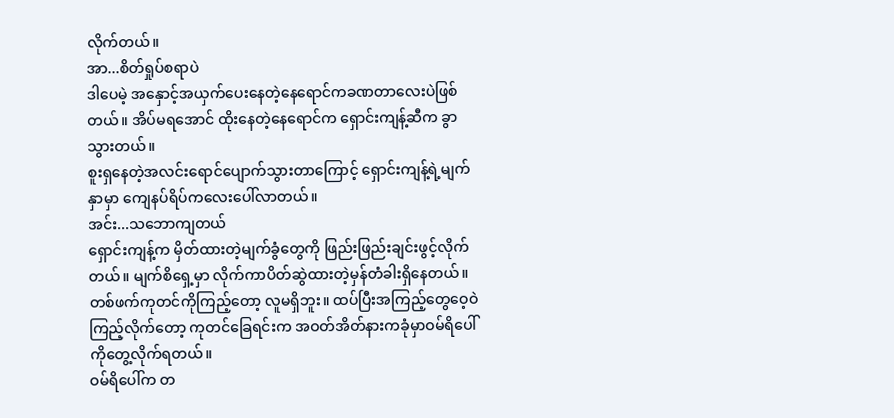လိုက်တယ်။
အာ...စိတ်ရှုပ်စရာပဲ
ဒါပေမဲ့ အနှောင့်အယှက်ပေးနေတဲ့နေရောင်ကခဏတာလေးပဲဖြစ်တယ်။ အိပ်မရအောင် ထိုးနေတဲ့နေရောင်က ရှောင်းကျန့်ဆီက ခွာသွားတယ်။
စူးရှနေတဲ့အလင်းရောင်ပျောက်သွားတာကြောင့် ရှောင်းကျန့်ရဲ့မျက်နှာမှာ ကျေနပ်ရိပ်ကလေးပေါ်လာတယ်။
အင်း...သဘောကျတယ်
ရှောင်းကျန့်က မှိတ်ထားတဲ့မျက်ခွံတွေကို ဖြည်းဖြည်းချင်းဖွင့်လိုက်တယ်။ မျက်စိရှေ့မှာ လိုက်ကာပိတ်ဆွဲထားတဲ့မှန်တံခါးရှိနေတယ်။ တစ်ဖက်ကုတင်ကိုကြည့်တော့ လူမရှိဘူး။ ထပ်ပြီးအကြည့်တွေဝေ့ဝဲကြည့်လိုက်တော့ ကုတင်ခြေရင်းက အဝတ်အိတ်နားကခုံမှာဝမ်ရိပေါ်ကိုတွေ့လိုက်ရတယ်။
ဝမ်ရိပေါ်က တ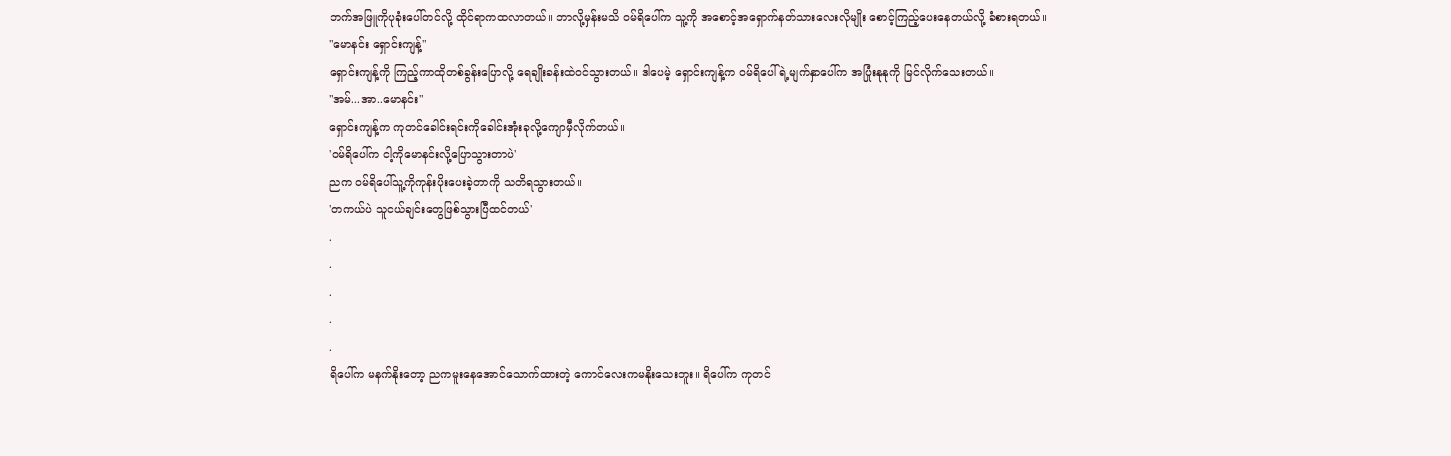ဘက်အဖြူကိုပုခုံးပေါ်တင်လို့ ထိုင်ရာကထလာတယ်။ ဘာလို့မှန်းမသိ ဝမ်ရိပေါ်က သူ့ကို အစောင့်အရှောက်နတ်သားလေးလိုမျိုး စောင့်ကြည့်ပေးနေတယ်လို့ ခံစားရတယ်။
"မောနင်း ရှောင်းကျန့်"
ရှောင်းကျန့်ကို ကြည့်ကာထိုတစ်ခွန်းပြောလို့ ရေချိုးခန်းထဲဝင်သွားတယ်။ ဒါပေမဲ့ ရှောင်းကျန့်က ဝမ်ရိပေါ်ရဲ့မျက်နှာပေါ်က အပြုံးနုနုကို မြင်လိုက်သေးတယ်။
"အမ်...အာ..မောနင်း"
ရှောင်းကျန့်က ကုတင်ခေါင်းရင်းကိုခေါင်းအုံးခုလို့ကျောမှီလိုက်တယ်။
'ဝမ်ရိပေါ်က ငါ့ကိုမောနင်းလို့ပြောသွားတာပဲ'
ညက ဝမ်ရိပေါ်သူ့ကိုကုန်းပိုးပေးခဲ့တာကို သတိရသွားတယ်။
'တကယ်ပဲ သူငယ်ချင်းတွေဖြစ်သွားပြီထင်တယ်'
.
.
.
.
.
ရိပေါ်က မနက်နိုးတော့ ညကမူးနေအောင်သောက်ထားတဲ့ ကောင်လေးကမနိုးသေးဘူး။ ရိပေါ်က ကုတင်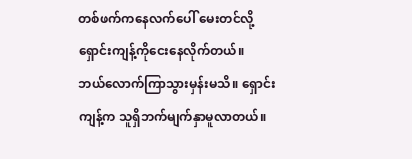တစ်ဖက်ကနေလက်ပေါ် မေးတင်လို့ ရှောင်းကျန့်ကိုငေးနေလိုက်တယ်။
ဘယ်လောက်ကြာသွားမှန်းမသိ။ ရှောင်းကျန့်က သူရှိဘက်မျက်နှာမူလာတယ်။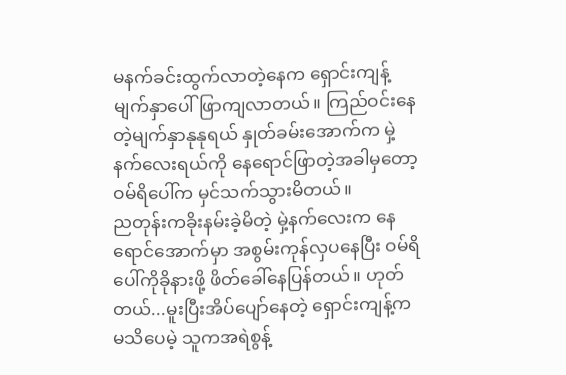မနက်ခင်းထွက်လာတဲ့နေက ရှောင်းကျန့်မျက်နှာပေါ်ဖြာကျလာတယ်။ ကြည်ဝင်းနေတဲ့မျက်နှာနုနုရယ် နှုတ်ခမ်းအောက်က မှဲ့နက်လေးရယ်ကို နေရောင်ဖြာတဲ့အခါမှတော့ ဝမ်ရိပေါ်က မှင်သက်သွားမိတယ်။
ညတုန်းကခိုးနမ်းခဲ့မိတဲ့ မှဲ့နက်လေးက နေရောင်အောက်မှာ အစွမ်းကုန်လှပနေပြီး ဝမ်ရိပေါ်ကိုခိုနားဖို့ ဖိတ်ခေါ်နေပြန်တယ်။ ဟုတ်တယ်...မူးပြီးအိပ်ပျော်နေတဲ့ ရှောင်းကျန့်ကမသိပေမဲ့ သူကအရဲစွန့်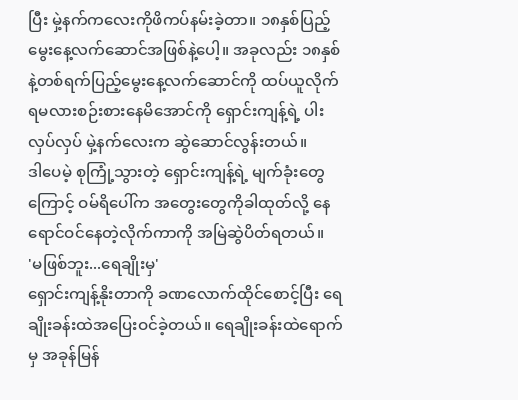ပြီး မှဲ့နက်ကလေးကိုဖိကပ်နမ်းခဲ့တာ။ ၁၈နှစ်ပြည့်မွေးနေ့လက်ဆောင်အဖြစ်နဲ့ပေါ့။ အခုလည်း ၁၈နှစ်နဲ့တစ်ရက်ပြည့်မွေးနေ့လက်ဆောင်ကို ထပ်ယူလိုက်ရမလားစဉ်းစားနေမိအောင်ကို ရှောင်းကျန့်ရဲ့ ပါးလှပ်လှပ် မှဲ့နက်လေးက ဆွဲဆောင်လွန်းတယ်။
ဒါပေမဲ့ စုကြုံ့သွားတဲ့ ရှောင်းကျန့်ရဲ့ မျက်ခုံးတွေကြောင့် ဝမ်ရိပေါ်က အတွေးတွေကိုခါထုတ်လို့ နေရောင်ဝင်နေတဲ့လိုက်ကာကို အမြဲဆွဲပိတ်ရတယ်။
'မဖြစ်ဘူး...ရေချိုးမှ'
ရှောင်းကျန့်နိုးတာကို ခဏလောက်ထိုင်စောင့်ပြီး ရေချိုးခန်းထဲအပြေးဝင်ခဲ့တယ်။ ရေချိုးခန်းထဲရောက်မှ အခုန်မြန်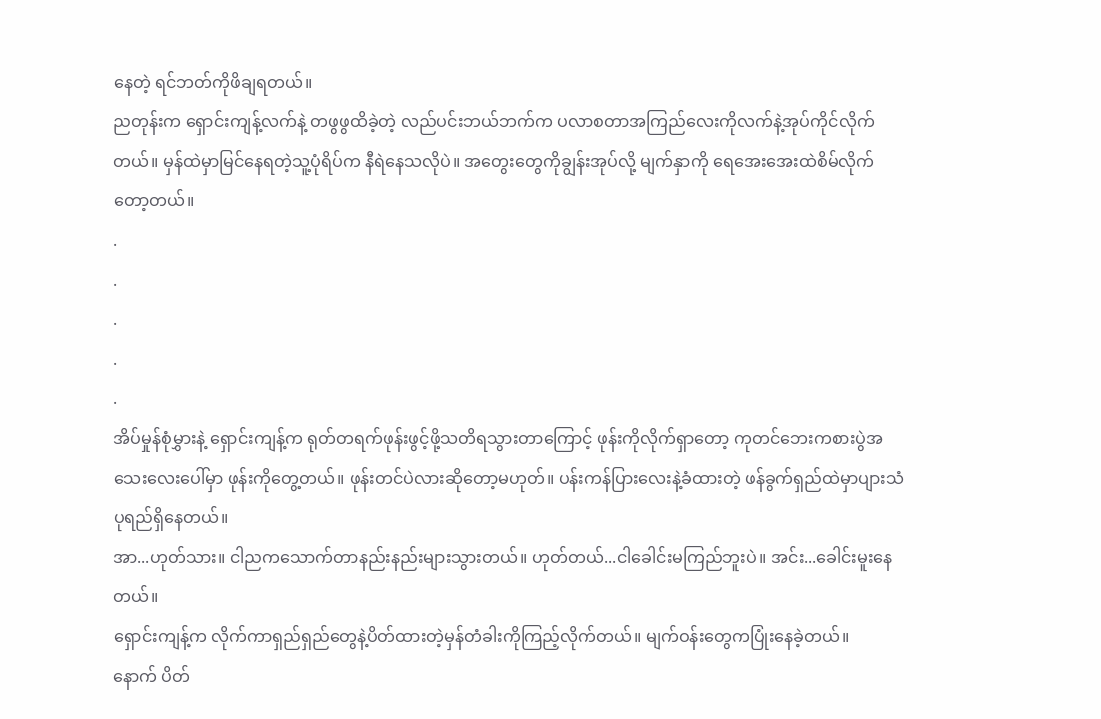နေတဲ့ ရင်ဘတ်ကိုဖိချရတယ်။
ညတုန်းက ရှောင်းကျန့်လက်နဲ့ တဖွဖွထိခဲ့တဲ့ လည်ပင်းဘယ်ဘက်က ပလာစတာအကြည်လေးကိုလက်နဲ့အုပ်ကိုင်လိုက်တယ်။ မှန်ထဲမှာမြင်နေရတဲ့သူ့ပုံရိပ်က နီရဲနေသလိုပဲ။ အတွေးတွေကိုချွန်းအုပ်လို့ မျက်နှာကို ရေအေးအေးထဲစိမ်လိုက်တော့တယ်။
.
.
.
.
.
အိပ်မှုန်စုံမွှားနဲ့ ရှောင်းကျန့်က ရုတ်တရက်ဖုန်းဖွင့်ဖို့သတိရသွားတာကြောင့် ဖုန်းကိုလိုက်ရှာတော့ ကုတင်ဘေးကစားပွဲအသေးလေးပေါ်မှာ ဖုန်းကိုတွေ့တယ်။ ဖုန်းတင်ပဲလားဆိုတော့မဟုတ်။ ပန်းကန်ပြားလေးနဲ့ခံထားတဲ့ ဖန်ခွက်ရှည်ထဲမှာပျားသံပုရည်ရှိနေတယ်။
အာ...ဟုတ်သား။ ငါညကသောက်တာနည်းနည်းများသွားတယ်။ ဟုတ်တယ်...ငါခေါင်းမကြည်ဘူးပဲ။ အင်း...ခေါင်းမူးနေတယ်။
ရှောင်းကျန့်က လိုက်ကာရှည်ရှည်တွေနဲ့ပိတ်ထားတဲ့မှန်တံခါးကိုကြည့်လိုက်တယ်။ မျက်ဝန်းတွေကပြုံးနေခဲ့တယ်။
နောက် ပိတ်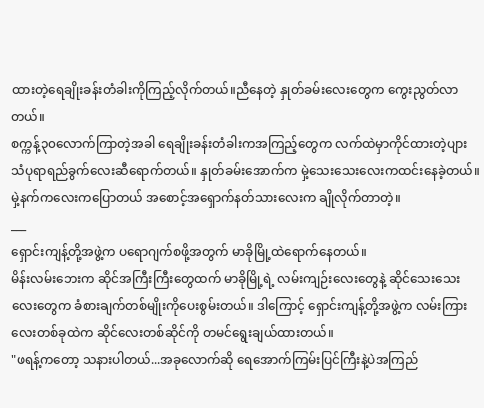ထားတဲ့ရေချိုးခန်းတံခါးကိုကြည့်လိုက်တယ်။ညီနေတဲ့ နှုတ်ခမ်းလေးတွေက ကွေးညွတ်လာတယ်။
စက္ကန့်၃၀လောက်ကြာတဲ့အခါ ရေချိုးခန်းတံခါးကအကြည့်တွေက လက်ထဲမှာကိုင်ထားတဲ့ပျားသံပုရာရည်ခွက်လေးဆီရောက်တယ်။ နှုတ်ခမ်းအောက်က မှဲ့သေးသေးလေးကထင်းနေခဲ့တယ်။
မှဲ့နက်ကလေးကပြောတယ် အစောင့်အရှောက်နတ်သားလေးက ချိုလိုက်တာတဲ့။
___
ရှောင်းကျန့်တို့အဖွဲ့က ပရောဂျက်စဖို့အတွက် မာခိုမြို့ထဲရောက်နေတယ်။
မိန်းလမ်းဘေးက ဆိုင်အကြီးကြီးတွေထက် မာခိုမြို့ရဲ့ လမ်းကျဉ်းလေးတွေနဲ့ ဆိုင်သေးသေးလေးတွေက ခံစားချက်တစ်မျိုးကိုပေးစွမ်းတယ်။ ဒါကြောင့် ရှောင်းကျန့်တို့အဖွဲ့က လမ်းကြားလေးတစ်ခုထဲက ဆိုင်လေးတစ်ဆိုင်ကို တမင်ရွေးချယ်ထားတယ်။
"ဖရန့်ကတော့ သနားပါတယ်...အခုလောက်ဆို ရေအောက်ကြမ်းပြင်ကြီးနဲ့ပဲအကြည်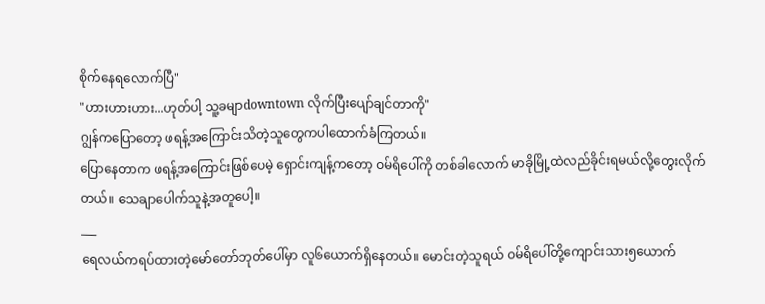စိုက်နေရလောက်ပြီ"
"ဟားဟားဟား...ဟုတ်ပါ့ သူ့ခမျာdowntown လိုက်ပြီးပျော်ချင်တာကို"
ဂျွန်ကပြောတော့ ဖရန့်အကြောင်းသိတဲ့သူတွေကပါထောက်ခံကြတယ်။
ပြောနေတာက ဖရန့်အကြောင်းဖြစ်ပေမဲ့ ရှောင်းကျန့်ကတော့ ဝမ်ရိပေါ်ကို တစ်ခါလောက် မာခိုမြို့ထဲလည်ခိုင်းရမယ်လို့တွေးလိုက်တယ်။ သေချာပေါက်သူနဲ့အတူပေါ့။
___
ရေလယ်ကရပ်ထားတဲ့မော်တော်ဘုတ်ပေါ်မှာ လူ၆ယောက်ရှိနေတယ်။ မောင်းတဲ့သူရယ် ဝမ်ရိပေါ်တို့ကျောင်းသား၅ယောက်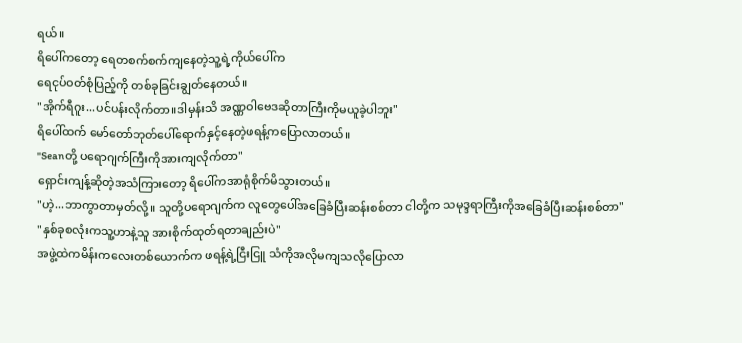ရယ်။
ရိပေါ်ကတော့ ရေတစက်စက်ကျနေတဲ့သူ့ရဲ့ကိုယ်ပေါ်က
ရေငုပ်ဝတ်စုံပြည့်ကို တစ်ခုခြင်းချွတ်နေတယ်။
"အိုက်ရီဂူး...ပင်ပန်းလိုက်တာ။ဒါမှန်းသိ အဏ္ဏဝါဗေဒဆိုတာကြီးကိုမယူခဲ့ပါဘူး"
ရိပေါ်ထက် မော်တော်ဘုတ်ပေါ်ရောက်နှင့်နေတဲ့ဖရန့်ကပြောလာတယ်။
"Seanတို့ ပရောဂျက်ကြီးကိုအားကျလိုက်တာ"
ရှောင်းကျန့်ဆိုတဲ့အသံကြားတော့ ရိပေါ်ကအာရုံစိုက်မိသွားတယ်။
"ဟဲ့...ဘာကွာတာမှတ်လို့။ သူတို့ပရောဂျက်က လူတွေပေါ်အခြေခံပြီးဆန်းစစ်တာ ငါတို့က သမုဒ္ဒရာကြီးကိုအခြေခံပြီးဆန်းစစ်တာ"
"နှစ်ခုစလုံးကသူ့ဟာနဲ့သူ အားစိုက်ထုတ်ရတာချည်းပဲ"
အဖွဲ့ထဲကမိန်းကလေးတစ်ယောက်က ဖရန့်ရဲ့ငြီးငြူ သံကိုအလိုမကျသလိုပြောလာ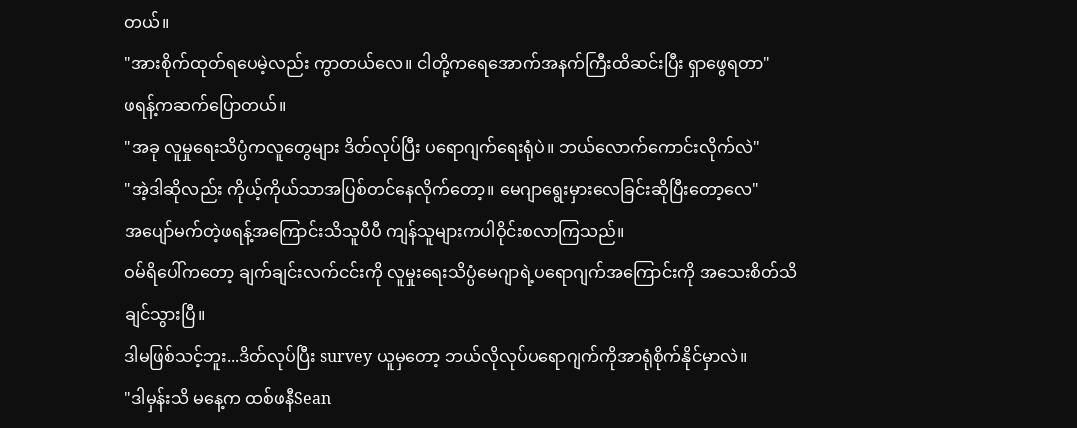တယ်။
"အားစိုက်ထုတ်ရပေမဲ့လည်း ကွာတယ်လေ။ ငါတို့ကရေအောက်အနက်ကြီးထိဆင်းပြီး ရှာဖွေရတာ"
ဖရန့်ကဆက်ပြောတယ်။
"အခု လူမှုရေးသိပ္ပံကလူတွေများ ဒိတ်လုပ်ပြီး ပရောဂျက်ရေးရုံပဲ။ ဘယ်လောက်ကောင်းလိုက်လဲ"
"အဲ့ဒါဆိုလည်း ကိုယ့်ကိုယ်သာအပြစ်တင်နေလိုက်တော့။ မေဂျာရွေးမှားလေခြင်းဆိုပြီးတော့လေ"
အပျော်မက်တဲ့ဖရန့်အကြောင်းသိသူပီပီ ကျန်သူများကပါဝိုင်းစလာကြသည်။
ဝမ်ရိပေါ်ကတော့ ချက်ချင်းလက်ငင်းကို လူမှုးရေးသိပ္ပံမေဂျာရဲ့ပရောဂျက်အကြောင်းကို အသေးစိတ်သိချင်သွားပြီ။
ဒါမဖြစ်သင့်ဘူး...ဒိတ်လုပ်ပြီး survey ယူမှတော့ ဘယ်လိုလုပ်ပရောဂျက်ကိုအာရုံစိုက်နိုင်မှာလဲ။
"ဒါမှန်းသိ မနေ့က ထစ်ဖနီSean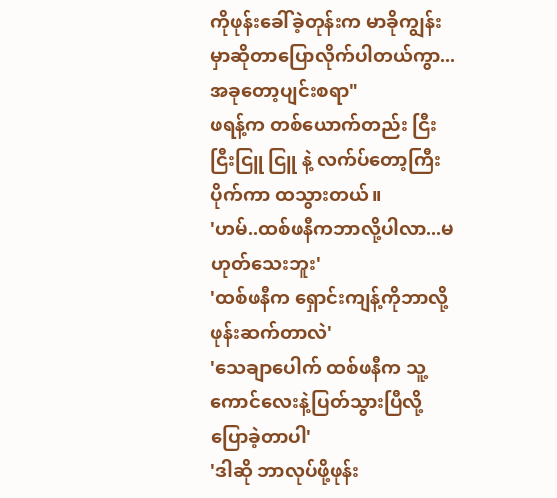ကိုဖုန်းခေါ်ခဲ့တုန်းက မာခိုကျွန်းမှာဆိုတာပြောလိုက်ပါတယ်ကွာ...အခုတော့ပျင်းစရာ"
ဖရန့်က တစ်ယောက်တည်း ငြီးငြီးငြူ ငြူ နဲ့ လက်ပ်တော့ကြီးပိုက်ကာ ထသွားတယ်။
'ဟမ်..ထစ်ဖနီကဘာလို့ပါလာ...မဟုတ်သေးဘူး'
'ထစ်ဖနီက ရှောင်းကျန့်ကိုဘာလို့ဖုန်းဆက်တာလဲ'
'သေချာပေါက် ထစ်ဖနီက သူ့ကောင်လေးနဲ့ပြတ်သွားပြီလို့ပြောခဲ့တာပါ'
'ဒါဆို ဘာလုပ်ဖို့ဖုန်း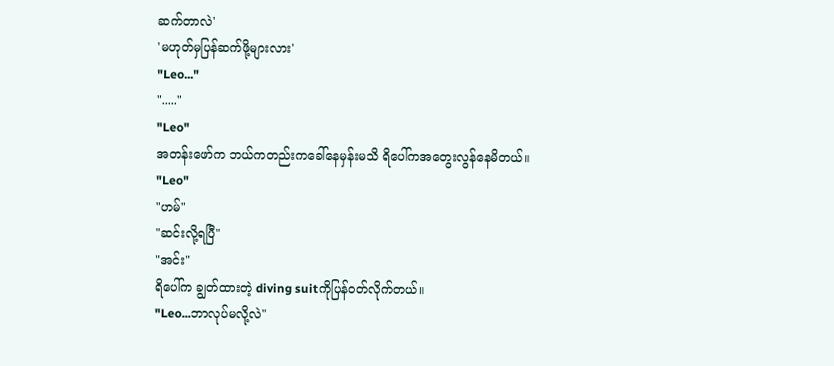ဆက်တာလဲ'
'မဟုတ်မှပြန်ဆက်ဖို့များလား'
"Leo..."
"....."
"Leo"
အတန်းဖော်က ဘယ်ကတည်းကခေါ်နေမှန်းမသိ ရိပေါ်ကအတွေးလွန်နေမိတယ်။
"Leo"
"ဟမ်"
"ဆင်းလို့ရပြီ"
"အင်း"
ရိပေါ်က ချွတ်ထားတဲ့ diving suitကိုပြန်ဝတ်လိုက်တယ်။
"Leo...ဘာလုပ်မလို့လဲ"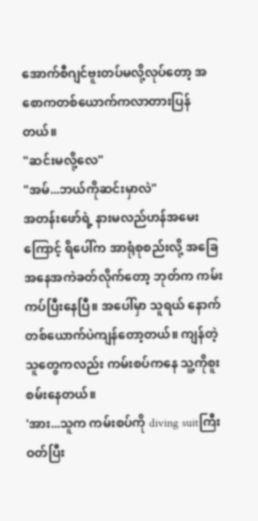အောက်စီဂျင်ဗူးတပ်မလို့လုပ်တော့ အစောကတစ်ယောက်ကလာတားပြန်တယ်။
"ဆင်းမလို့လေ"
"အမ်...ဘယ်ကိုဆင်းမှာလဲ"
အတန်းဖော်ရဲ့ နားမလည်ဟန်အမေးကြောင့် ရိပေါ်က အာရုံစုစည်းလို့ အခြေအနေအကဲခတ်လိုက်တော့ ဘုတ်က ကမ်းကပ်ပြီးနေပြီ။ အပေါ်မှာ သူရယ် နောက်တစ်ယောက်ပဲကျန်တော့တယ်။ ကျန်တဲ့သူတွေကလည်း ကမ်းစပ်ကနေ သူ့ကိုစူးစမ်းနေတယ်။
'အား...သူက ကမ်းစပ်ကို diving suitကြီးဝတ်ပြီး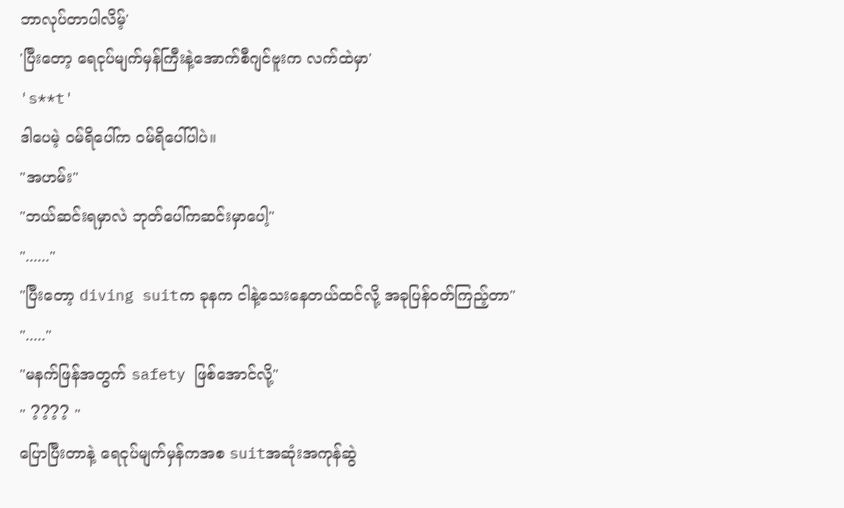ဘာလုပ်တာပါလိမ့်'
'ပြီးတော့ ရေငုပ်မျက်မှန်ကြီးနဲ့အောက်စီဂျင်ဗူးက လက်ထဲမှာ'
's**t'
ဒါပေမဲ့ ဝမ်ရိပေါ်က ဝမ်ရိပေါ်ပါပဲ။
"အဟမ်း"
"ဘယ်ဆင်းရမှာလဲ ဘုတ်ပေါ်ကဆင်းမှာပေါ့"
"......"
"ပြီးတော့ diving suitက ခုနက ငါနဲ့သေးနေတယ်ထင်လို့ အခုပြန်ဝတ်ကြည့်တာ"
"....."
"မနက်ဖြန်အတွက် safety ဖြစ်အောင်လို့"
" ???? "
ပြောပြီးတာနဲ့ ရေငုပ်မျက်မှန်ကအစ suitအဆုံးအကုန်ဆွဲ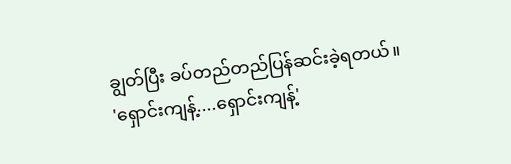ချွတ်ပြီး ခပ်တည်တည်ပြန်ဆင်းခဲ့ရတယ်။
'ရှောင်းကျန့်....ရှောင်းကျန့်'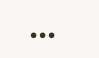•••